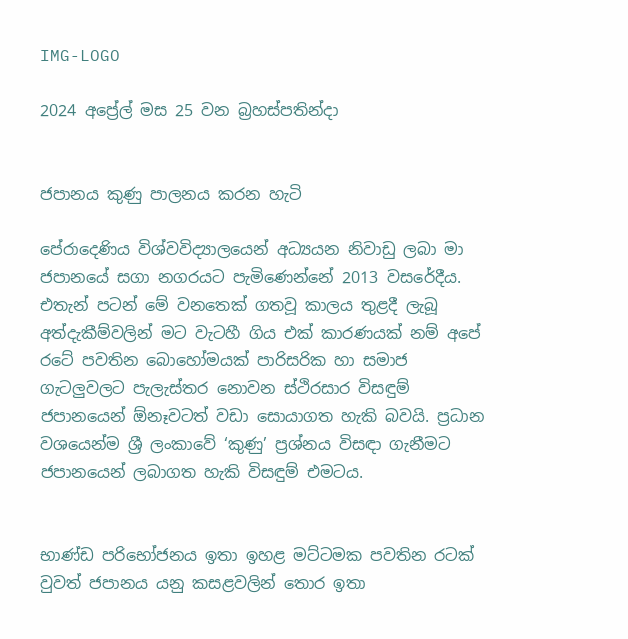IMG-LOGO

2024 අප්‍රේල් මස 25 වන බ්‍රහස්පතින්දා


ජපානය කුණු පාලනය කරන හැටි

පේරාදෙණිය විශ්වවිද්‍යාලයෙන් අධ්‍යයන නිවාඩු ලබා මා ජපානයේ සගා නගරයට පැමිණෙන්නේ 2013 වසරේදීය. එතැන් පටන් මේ වනතෙක් ගතවූ කාලය තුළදී ලැබූ අත්දැකීම්වලින් මට වැටහී ගිය එක් කාරණයක් නම් අපේ රටේ පවතින බොහෝමයක් පාරිසරික හා සමාජ ගැටලුවලට පැලැස්තර නොවන ස්ථිරසාර විසඳුම් ජපානයෙන් ඕනෑවටත් වඩා සොයාගත හැකි බවයි. ප්‍රධාන වශයෙන්ම ශ්‍රී ලංකාවේ ‘කුණු’ ප්‍රශ්නය විසඳා ගැනීමට ජපානයෙන් ලබාගත හැකි විසඳුම් එමටය.


භාණ්ඩ පරිභෝජනය ඉතා ඉහළ මට්ටමක පවතින රටක් වුවත් ජපානය යනු කසළවලින් තොර ඉතා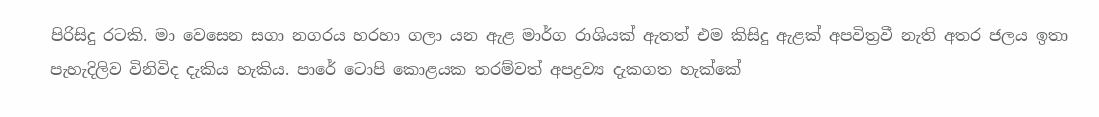පිරිසිදු රටකි. මා වෙසෙන සගා නගරය හරහා ගලා යන ඇළ මාර්ග රාශියක් ඇතත් එම කිසිදු ඇළක් අපවිත්‍රවී නැති අතර ජලය ඉතා පැහැදිලිව විනිවිද දැකිය හැකිය. පාරේ ටොපි කොළයක තරම්වත් අපද්‍රව්‍ය දැකගත හැක්කේ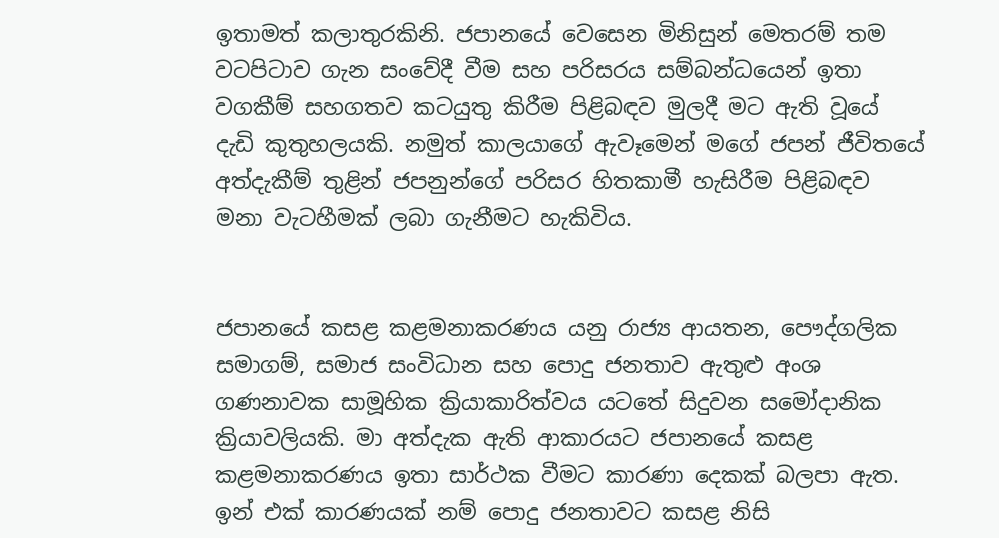ඉතාමත් කලාතුරකිනි. ජපානයේ වෙසෙන මිනිසුන් මෙතරම් තම වටපිටාව ගැන සංවේදී වීම සහ පරිසරය සම්බන්ධයෙන් ඉතා වගකීම් සහගතව කටයුතු කිරීම පිළිබඳව මුලදී මට ඇති වූයේ දැඩි කුතුහලයකි. නමුත් කාලයාගේ ඇවෑමෙන් මගේ ජපන් ජීවිතයේ අත්දැකීම් තුළින් ජපනුන්ගේ පරිසර හිතකාමී හැසිරීම පිළිබඳව මනා වැටහීමක් ලබා ගැනීමට හැකිවිය.


ජපානයේ කසළ කළමනාකරණය යනු රාජ්‍ය ආයතන, පෞද්ගලික සමාගම්, සමාජ සංවිධාන සහ පොදු ජනතාව ඇතුළු අංශ ගණනාවක සාමූහික ක්‍රියාකාරිත්වය යටතේ සිදුවන සමෝදානික ක්‍රියාවලියකි. මා අත්දැක ඇති ආකාරයට ජපානයේ කසළ කළමනාකරණය ඉතා සාර්ථක වීමට කාරණා දෙකක් බලපා ඇත. ඉන් එක් කාරණයක් නම් පොදු ජනතාවට කසළ නිසි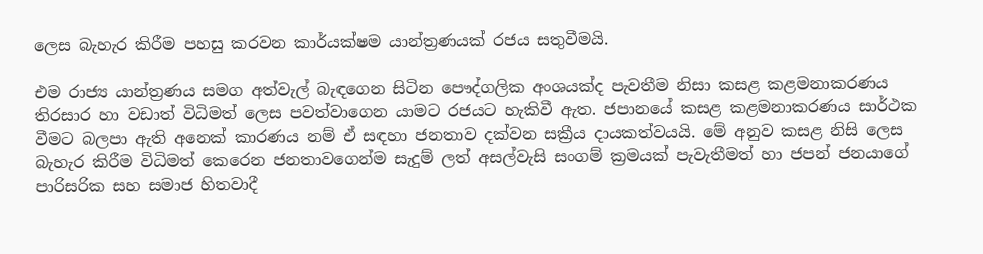ලෙස බැහැර කිරීම පහසු කරවන කාර්යක්ෂම යාන්ත්‍රණයක් රජය සතුවීමයි.

එම රාජ්‍ය යාන්ත්‍රණය සමග අත්වැල් බැඳගෙන සිටින පෞද්ගලික අංශයක්ද පැවතීම නිසා කසළ කළමනාකරණය තිරසාර හා වඩාත් විධිමත් ලෙස පවත්වාගෙන යාමට රජයට හැකිවී ඇත. ජපානයේ කසළ කළමනාකරණය සාර්ථක වීමට බලපා ඇති අනෙක් කාරණය නම් ඒ සඳහා ජනතාව දක්වන සක්‍රීය දායකත්වයයි. මේ අනුව කසළ නිසි ලෙස බැහැර කිරීම විධිමත් කෙරෙන ජනතාවගෙන්ම සැදුම් ලත් අසල්වැසි සංගම් ක්‍රමයක් පැවැතීමත් හා ජපන් ජනයාගේ පාරිසරික සහ සමාජ හිතවාදී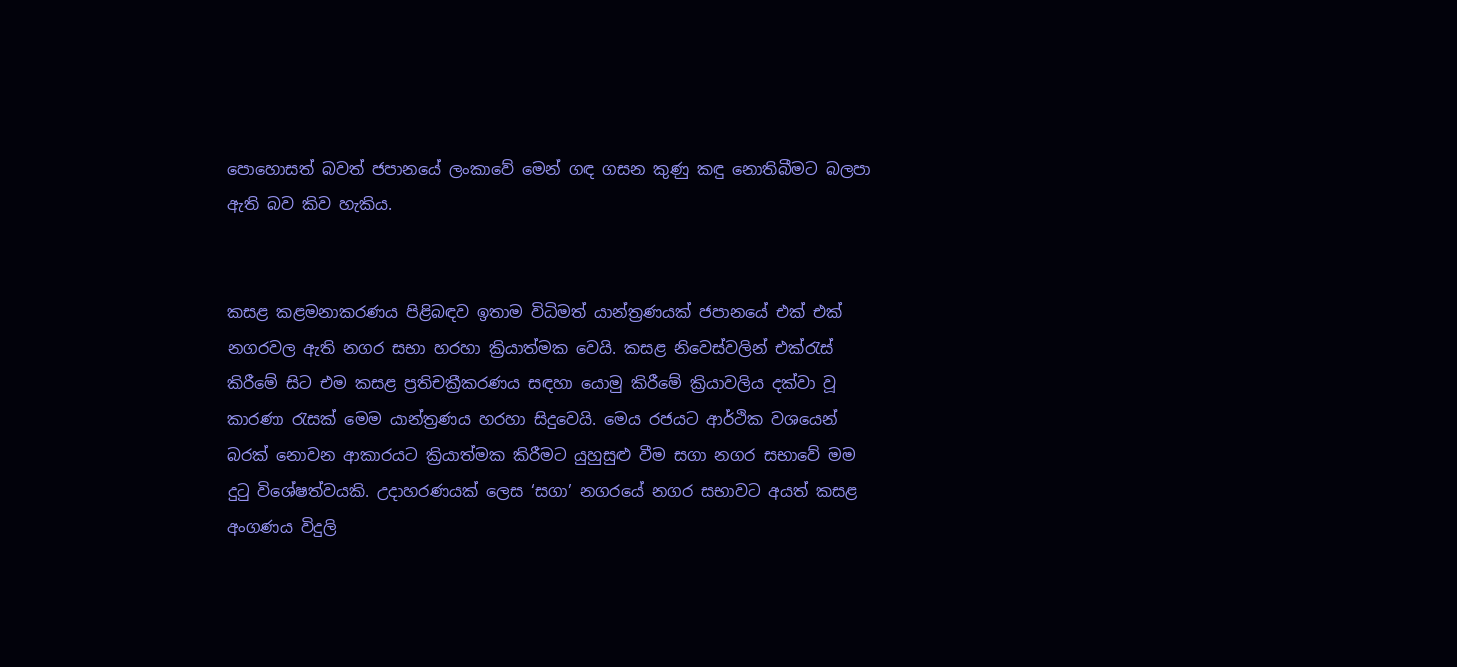පොහොසත් බවත් ජපානයේ ලංකාවේ මෙන් ගඳ ගසන කුණු කඳු නොතිබීමට බලපා ඇති බව කිව හැකිය.


කසළ කළමනාකරණය පිළිබඳව ඉතාම විධිමත් යාන්ත්‍රණයක් ජපානයේ එක් එක් නගරවල ඇති නගර සභා හරහා ක්‍රියාත්මක වෙයි. කසළ නිවෙස්වලින් එක්රැස් කිරීමේ සිට එම කසළ ප්‍රතිචක්‍රීකරණය සඳහා යොමු කිරීමේ ක්‍රියාවලිය දක්වා වූ කාරණා රැසක් මෙම යාන්ත්‍රණය හරහා සිදුවෙයි. මෙය රජයට ආර්ථික වශයෙන් බරක් නොවන ආකාරයට ක්‍රියාත්මක කිරීමට යුහුසුළු වීම සගා නගර සභාවේ මම දුටු විශේෂත්වයකි. උදාහරණයක් ලෙස ‘සගා’ නගරයේ නගර සභාවට අයත් කසළ අංගණය විදුලි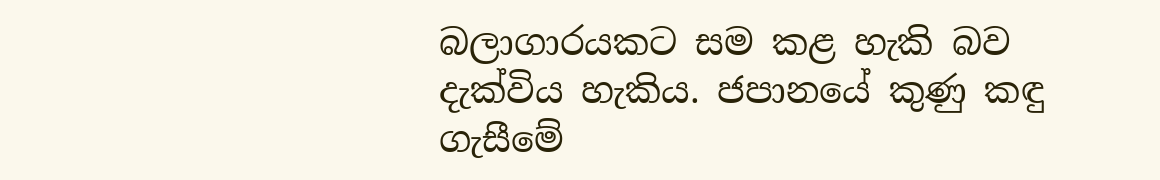බලාගාරයකට සම කළ හැකි බව දැක්විය හැකිය. ජපානයේ කුණු කඳු ගැසීමේ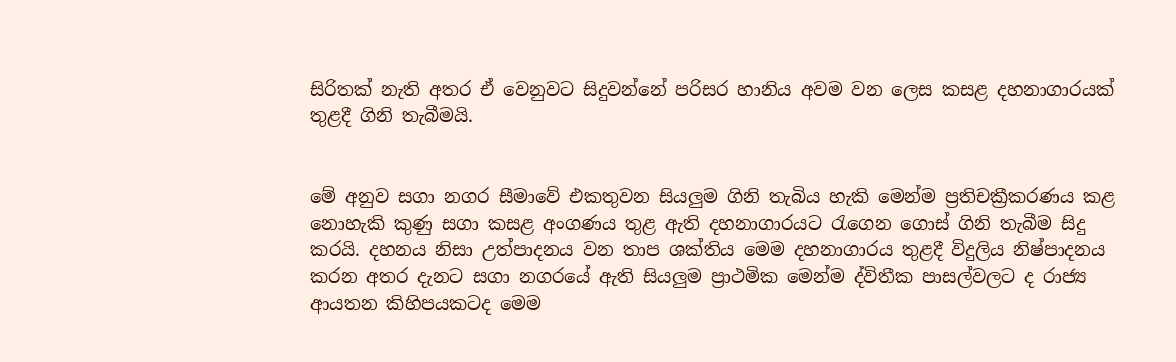සිරිතක් නැති අතර ඒ වෙනුවට සිදුවන්නේ පරිසර හානිය අවම වන ලෙස කසළ දහනාගාරයක් තුළදී ගිනි තැබීමයි.


මේ අනුව සගා නගර සීමාවේ එකතුවන සියලුම ගිනි තැබිය හැකි මෙන්ම ප්‍රතිචක්‍රීකරණය කළ නොහැකි කුණු සගා කසළ අංග‌ණය තුළ ඇති දහනාගාරයට රැගෙන ගොස් ගිනි තැබීම සිදු කරයි. දහනය නිසා උත්පාදනය වන තාප ශක්තිය මෙම දහනාගාරය තුළදී විදුලිය නිෂ්පාදනය කරන අතර දැනට සගා නගරයේ ඇති සියලුම ප්‍රාථමික මෙන්ම ද්විතීක පාසල්වලට ද රාජ්‍ය ආයතන කිහිපයකටද මෙම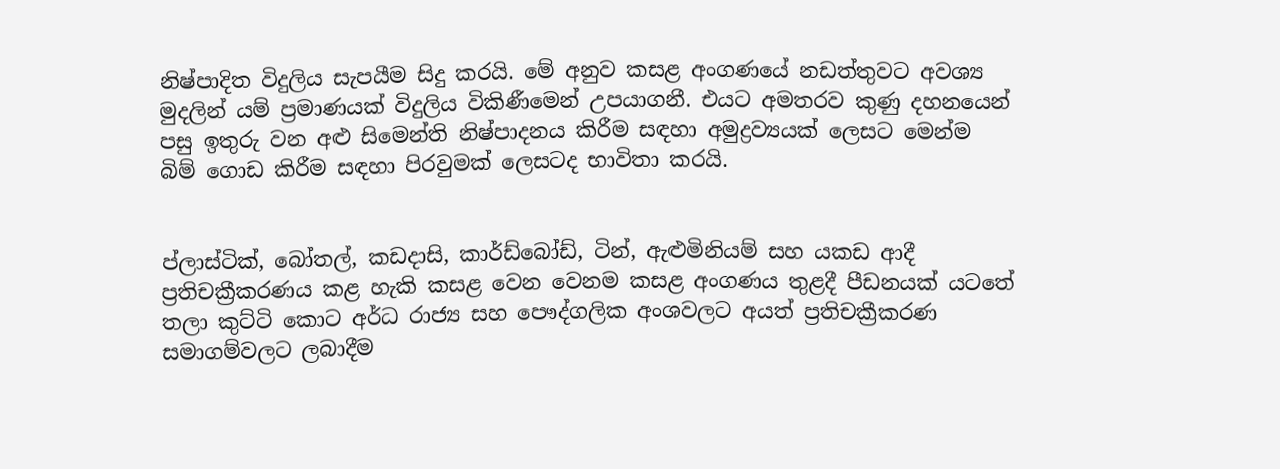නිෂ්පාදිත විදුලිය සැපයීම සිදු කරයි. මේ අනුව කසළ අංගණයේ නඩත්තුවට අවශ්‍ය මුදලින් යම් ප්‍රමාණයක් විදුලිය විකිණීමෙන් උපයාගනී. එයට අමතරව කුණු දහනයෙන් පසු ඉතුරු වන අළු සිමෙන්ති නිෂ්පාදනය කිරීම සඳහා අමුද්‍රව්‍යයක් ලෙසට මෙන්ම බිම් ගොඩ කිරීම සඳහා පිරවුමක් ලෙසටද භාවිතා කරයි.


ප්ලාස්ටික්, බෝතල්, කඩදාසි, කාර්ඩ්බෝඩ්, ටින්, ඇළුමිනියම් සහ යකඩ ආදී ප්‍රතිචක්‍රීකරණය කළ හැකි කසළ වෙන වෙනම කසළ අංගණය තුළදී පීඩනයක් යටතේ තලා කුට්ටි කොට අර්ධ රාජ්‍ය සහ පෞද්ගලික අංශවලට අයත් ප්‍රතිචක්‍රීකරණ සමාගම්වලට ලබාදීම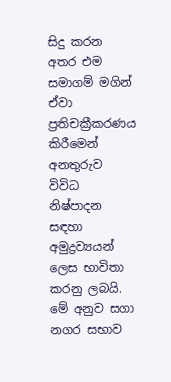සිදු කරන අතර එම සමාගම් මගින් ඒවා ප්‍රතිචක්‍රීකරණය කිරීමෙන් අනතුරුව විවිධ නිෂ්පාදන සඳහා අමුද්‍රව්‍යයන් ලෙස භාවිතා කරනු ලබයි.
මේ අනුව සගා නගර සභාව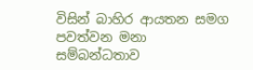විසින් බාහිර ආයතන සමග පවත්වන මනා සම්බන්ධතාව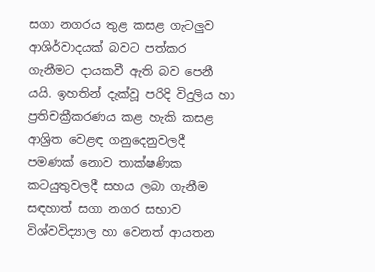සගා නගරය තුළ කසළ ගැටලුව ආශිර්වාදයක් බවට පත්කර ගැනීමට දායකවී ඇති බව පෙනී යයි. ඉහතින් දැක්වූ පරිදි විදුලිය හා ප්‍රතිචක්‍රීකරණය කළ හැකි කසළ ආශ්‍රිත වෙළඳ ගනුදෙනුවලදී පමණක් නොව තාක්ෂණික කටයුතුවලදී සහය ලබා ගැනීම සඳහාත් සගා නගර සභාව විශ්වවිද්‍යාල හා වෙනත් ආයතන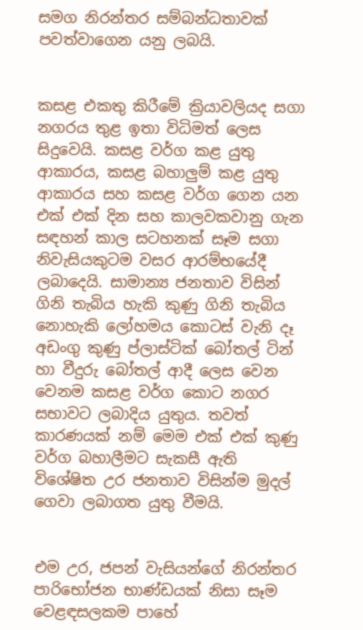සමග නිරන්තර සම්බන්ධතාවක් පවත්වාගෙන යනු ලබයි.


කසළ එකතු කිරීමේ ක්‍රියාවලියද සගා නගරය තුළ ඉතා විධිමත් ලෙස සිදුවෙයි. කසළ වර්ග කළ යුතු ආකාරය, කසළ බහාලුම් කළ යුතු ආකාරය සහ කසළ වර්ග ගෙන යන එක් එක් දින සහ කාලවකවානු ගැන සඳහන් කාල සටහනක් සෑම සගා නිවැසියකුටම වසර ආරම්භයේදී ලබාදෙයි. සාමාන්‍ය ජනතාව විසින් ගිනි තැබිය හැකි කුණු ගිනි තැබිය නොහැකි ලෝහමය කොටස් වැනි දෑ අඩංගු කුණු ප්ලාස්ටික් බෝතල් ටින් හා වීදුරු බෝතල් ආදී ලෙස වෙන වෙනම කසළ වර්ග කොට නගර සභාවට ලබාදිය යුතුය. තවත් කාරණයක් නම් මෙම එක් එක් කුණු වර්ග බහාලීමට සැකසී ඇති විශේෂිත උර ජනතාව විසින්ම මුදල් ගෙවා ලබාගත යුතු වීමයි.


එම උර, ජපන් වැසියන්ගේ නිරන්තර පාරිභෝජන භාණ්ඩයක් නිසා සෑම වෙළඳසලකම පාහේ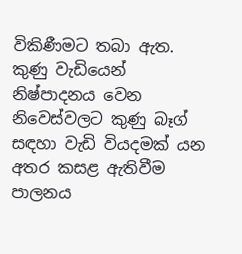විකිණීමට තබා ඇත. කුණු වැඩියෙන් නිෂ්පාදනය වෙන නිවෙස්වලට කුණු බෑග් සඳහා වැඩි වියදමක් යන අතර කසළ ඇතිවීම පාලනය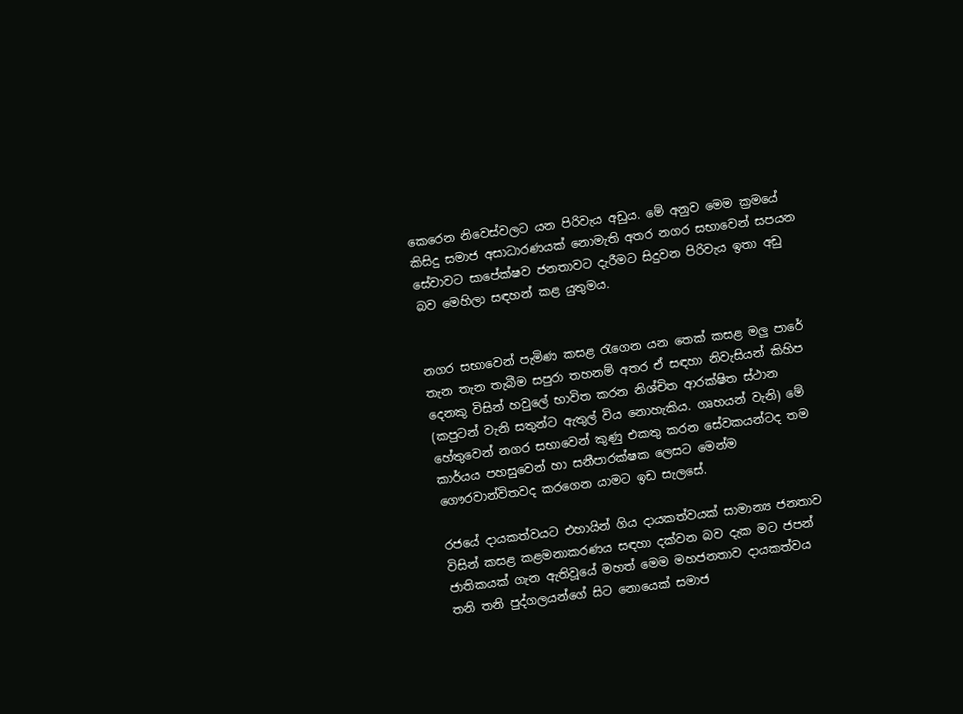කෙරෙන නිවෙස්වලට යන පිරිවැය අඩුය. මේ අනුව මෙම ක්‍රමයේ කිසිදු සමාජ අසාධාරණයක් නොමැති අතර නගර සභාවෙන් සපයන සේවාවට සාපේක්ෂව ජනතාවට දැරීමට සිදුවන පිරිවැය ඉතා අඩු බව මෙහිලා සඳහන් කළ යුතුමය.


නගර සභාවෙන් පැමිණ කසළ රැගෙන යන තෙක් කසළ මලු පාරේ තැන තැන තැබීම සපුරා තහනම් අතර ඒ සඳහා නිවැසියන් කිහිප දෙනකු විසින් හවුලේ භාවිත කරන නිශ්චිත ආරක්ෂිත ස්ථාන (කපුටන් වැනි සතුන්ට ඇතුල් විය නොහැකිය. ගෘහයන් වැනි) මේ හේතුවෙන් නගර සභාවෙන් කුණු එකතු කරන සේවකයන්ටද තම කාර්යය පහසුවෙන් හා සනීපාරක්ෂක ලෙසට මෙන්ම ගෞරවාන්විතවද කරගෙන යාමට ඉඩ සැලසේ.

රජයේ දායකත්වයට එහායින් ගිය දායකත්වයක් සාමාන්‍ය ජනතාව විසින් කසළ කළමනාකරණය සඳහා දක්වන බව දැක මට ජපන් ජාතිකයක් ගැන ඇතිවූයේ මහත් මෙම මහජනතාව දායකත්වය තනි තනි පුද්ගලයන්ගේ සිට නොයෙක් සමාජ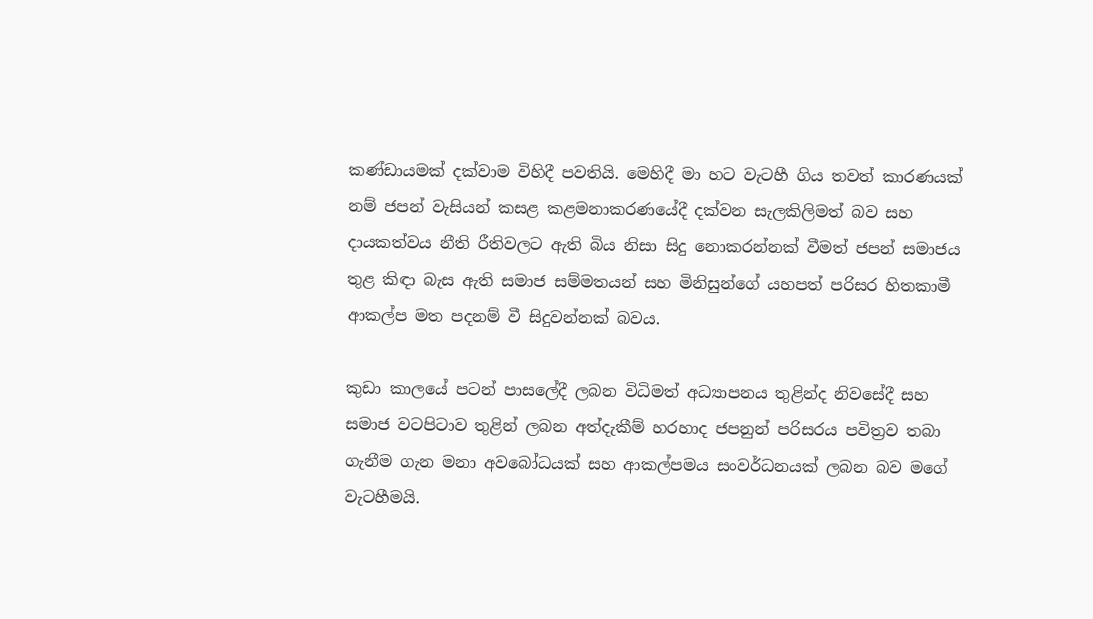කණ්ඩායමක් දක්වාම විහිදී පවතියි. මෙහිදී මා හට වැටහී ගිය තවත් කාරණයක් නම් ජපන් වැසියන් කසළ කළමනාකරණයේදී දක්වන සැලකිලිමත් බව සහ දායකත්වය නීති රීතිවලට ඇති බිය නිසා සිදු නොකරන්නක් වීමත් ජපන් සමාජය තුළ කිඳා බැස ඇති සමාජ සම්මතයන් සහ මිනිසුන්ගේ යහපත් පරිසර හිතකාමී ආකල්ප මත පදනම් වී සිදුවන්නක් බවය.

කුඩා කාලයේ පටන් පාසලේදී ලබන විධිමත් අධ්‍යාපනය තුළින්ද නිවසේදී සහ සමාජ වටපිටාව තුළින් ලබන අත්දැකීම් හරහාද ජපනුන් පරිසරය පවිත්‍රව තබා ගැනීම ගැන මනා අවබෝධයක් සහ ආකල්පමය සංවර්ධනයක් ලබන බව මගේ වැටහීමයි.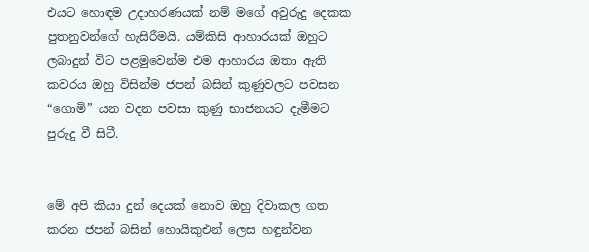එයට හොඳම උදාහරණයක් නම් මගේ අවුරුදු දෙකක පුතනුවන්ගේ හැසිරීමයි. යම්කිසි ආහාරයක් ඔහුට ලබාදුන් විට පළමුවෙන්ම එම ආහාරය ඔතා ඇති කවරය ඔහු විසින්ම ජපන් බසින් කුණුවලට පවසන “ගොමි” යන වදන පවසා කුණු භාජනයට දැමීමට පුරුදු වී සිටී.


මේ අපි කියා දුන් දෙයක් නොව ඔහු දිවාකල ගත කරන ජපන් බසින් හොයිකුඑන් ලෙස හඳුන්වන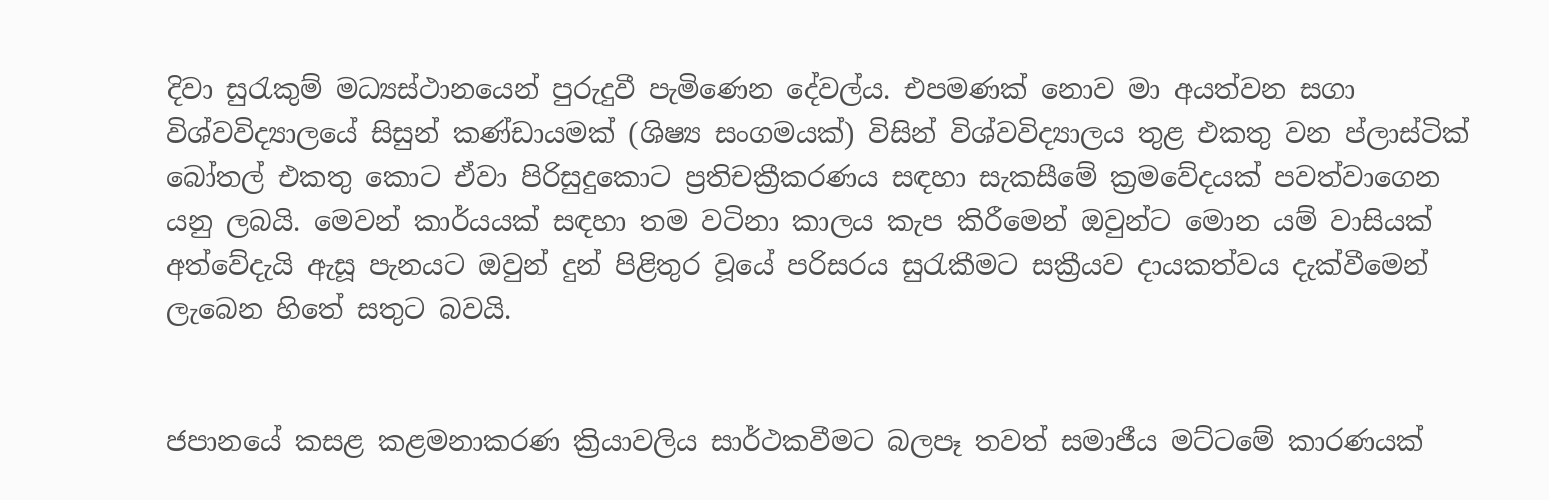දිවා සුරැකුම් මධ්‍යස්ථානයෙන් පුරුදුවී පැමිණෙන දේවල්ය. එපමණක් නොව මා අයත්වන සගා විශ්වවිද්‍යාලයේ සිසුන් කණ්ඩායමක් (ශිෂ්‍ය සංගමයක්) විසින් විශ්වවිද්‍යාලය තුළ එකතු වන ප්ලාස්ටික් බෝතල් එකතු කොට ඒවා පිරිසුදුකොට ප්‍රතිචක්‍රීකරණය සඳහා සැකසීමේ ක්‍රමවේදයක් පවත්වාගෙන යනු ලබයි. මෙවන් කාර්යයක් සඳහා තම වටිනා කාලය කැප කිරීමෙන් ඔවුන්ට මොන යම් වාසියක් අත්වේදැයි ඇසූ පැනයට ඔවුන් දුන් පිළිතුර වූයේ පරිසරය සුරැකීමට සක්‍රීයව දායකත්වය දැක්වීමෙන් ලැබෙන හිතේ සතුට බවයි.


ජපානයේ කසළ කළමනාකරණ ක්‍රියාවලිය සාර්ථකවීමට බලපෑ තවත් සමාජීය මට්ටමේ කාරණයක්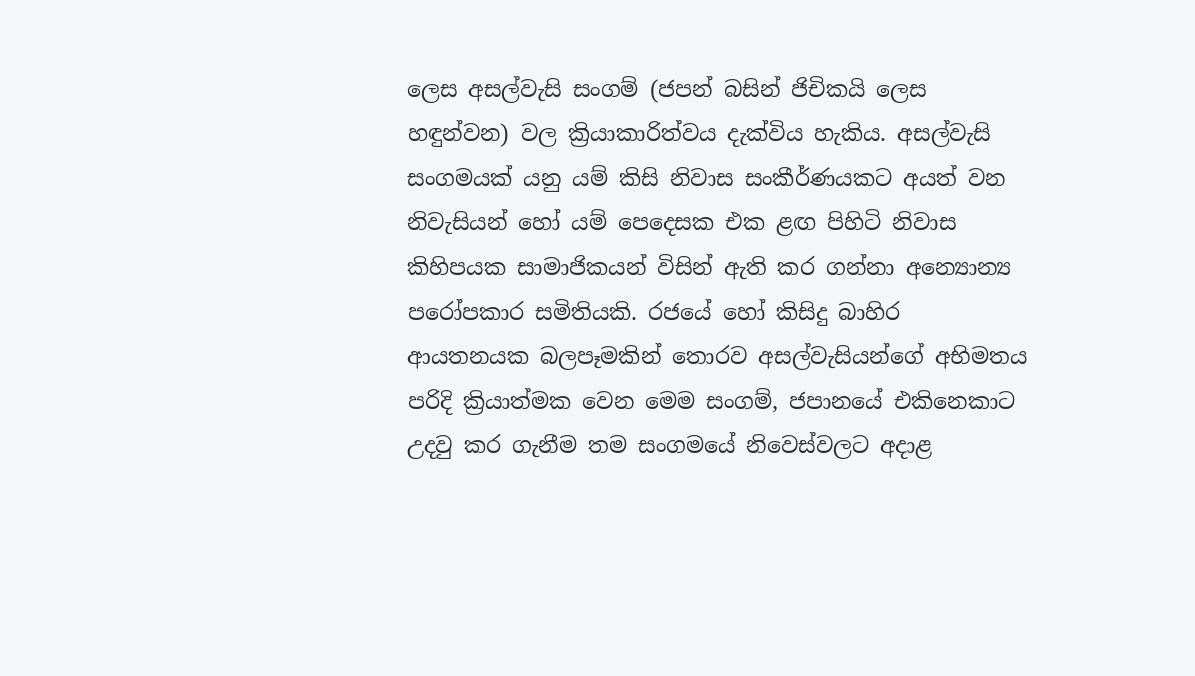ලෙස අසල්වැසි සංගම් (ජපන් බසින් ජිචිකයි ලෙස හඳුන්වන) වල ක්‍රියාකාරිත්වය දැක්විය හැකිය. අසල්වැසි සංගමයක් යනු යම් කිසි නිවාස සංකීර්ණයකට අයත් වන නිවැසියන් හෝ යම් පෙදෙසක එක ළඟ පිහිටි නිවාස කිහිපයක සාමාජිකයන් විසින් ඇති කර ගන්නා අන්‍යොන්‍ය පරෝපකාර සමිතියකි. රජයේ හෝ කිසිදු බාහිර ආයතනයක බලපෑමකින් තොරව අසල්වැසියන්ගේ අභිමතය පරිදි ක්‍රියාත්මක වෙන මෙම සංගම්, ජපානයේ එකිනෙකාට උදවු කර ගැනීම තම සංගමයේ නිවෙස්වලට අදාළ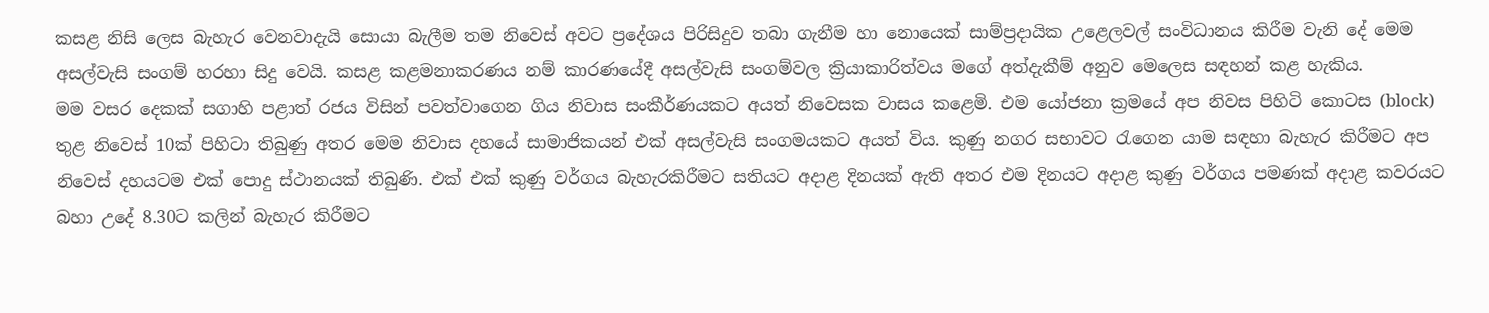කසළ නිසි ලෙස බැහැර වෙනවාදැයි සොයා බැලීම තම නිවෙස් අවට ප්‍රදේශය පිරිසිදුව තබා ගැනීම හා නොයෙක් සාම්ප්‍රදායික උළෙලවල් සංවිධානය කිරීම වැනි දේ මෙම අසල්වැසි සංගම් හරහා සිදු වෙයි. කසළ කළමනාකරණය නම් කාරණයේදී අසල්වැසි සංගම්වල ක්‍රියාකාරිත්වය මගේ අත්දැකීම් අනුව මෙලෙස සඳහන් කළ හැකිය.
මම වසර දෙකක් සගාහි පළාත් රජය විසින් පවත්වාගෙන ගිය නිවාස සංකීර්ණයකට අයත් නිවෙසක වාසය කළෙමි. එම යෝජනා ක්‍රමයේ අප නිවස පිහිටි කොටස (block) තුළ නිවෙස් 10ක් පිහිටා තිබුණු අතර මෙම නිවාස දහයේ සාමාජිකයන් එක් අසල්වැසි සංගමයකට අයත් විය. කුණු නගර සභාවට රැගෙන යාම සඳහා බැහැර කිරීමට අප නිවෙස් දහයටම එක් පොදු ස්ථානයක් තිබුණි. එක් එක් කුණු වර්ගය බැහැරකිරීමට සතියට අදාළ දිනයක් ඇති අතර එම දිනයට අදාළ කුණු වර්ගය පමණක් අදාළ කවරයට බහා උදේ 8.30ට කලින් බැහැර කිරීමට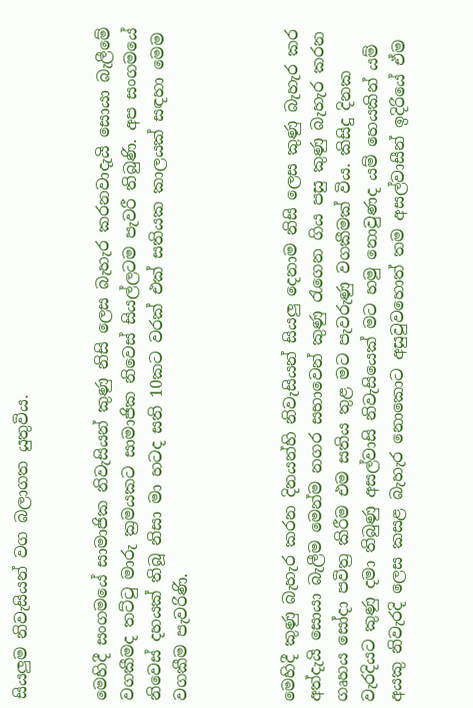සියලුම නිවැසියන් වග බලාගත යුතුවිය.


මෙහිදී සංගමයේ සාමාජික නිවැසියන් කුණු නිසි ලෙස බැහැර කරනවාදැයි සොයා බැලීමේ වගකීමද තට්ටු මාරු ක්‍රමයකට සාමාජික නිවෙස් සියල්ලටම පැවරී තිබුණි. අප සංගමයේ නිවෙස් දහයක් තිබූ නිසා මා හටද සති 10කට වරක් එක් සතියක කාලයක් සඳහා මෙම වගකීම පැවරිණි.



මෙහිදී කුණු බැහැර කරන දිනයන්හි නිවැසියන් සියලු දෙනාම නිසි ලෙස කුණු බැහැර කර අත්දැයි සොයා බැලීම මෙන්ම නගර සභාවෙන් කුණු රැගෙන ගිය පසු කුණු බැහැර කරන ගෘහය සෝදා පවිත්‍ර කිරීම එම සතිය තුළ මට පැවරුණු වගකීමක් විය. කිසිදු දිනක වැරදියට කුණු දමා තිබුණු අසල්වාසි නිවැසියෙක් මට හමු නොවුණද යම් හෙයකින් යම් අයකු නිවැරදි ලෙස කසළ බැහැර නොකොට අසුවුවහොත් තම අසල්වාසීන් ඉදිරියේ ඒම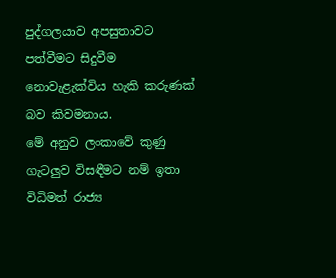පුද්ගලයාව අපසුතාවට පත්වීමට සිදුවීම නොවැළැක්විය හැකි කරුණක් බව කිවමනාය.
මේ අනුව ලංකාවේ කුණු ගැටලුව විසඳීමට නම් ඉතා විධිමත් රාජ්‍ය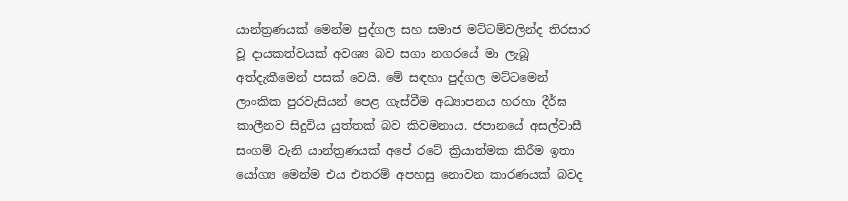යාන්ත්‍රණයක් මෙන්ම පුද්ගල සහ සමාජ මට්ටම්වලින්ද තිරසාර වූ දායකත්වයක් අවශ්‍ය බව සගා නගරයේ මා ලැබූ අත්දැකීමෙන් පසක් වෙයි. මේ සඳහා පුද්ගල මට්ටමෙන් ලාංකික පුරවැසියන් පෙළ ගැස්වීම අධ්‍යාපනය හරහා දීර්ඝ කාලීනව සිදුවිය යුත්තක් බව කිවමනාය. ජපානයේ අසල්වාසී සංගම් වැනි යාන්ත්‍රණයක් අපේ රටේ ක්‍රියාත්මක කිරීම ඉතා යෝග්‍ය මෙන්ම එය එතරම් අපහසු නොවන කාරණයක් බවද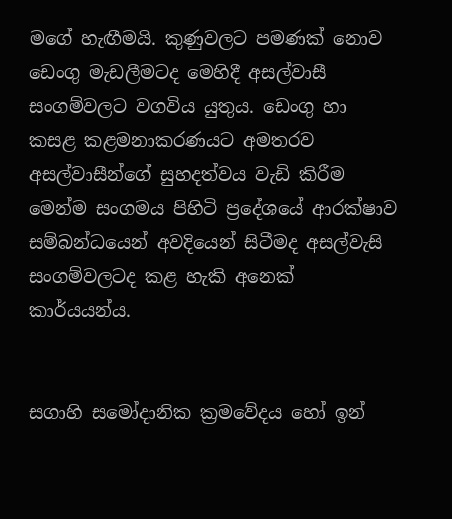මගේ හැඟීමයි. කුණුවලට පමණක් නොව ඩෙංගු මැඩලීමටද මෙහිදී අසල්වාසී සංගම්වලට වගවිය යුතුය. ඩෙංගු හා කසළ කළමනාකරණයට අමතරව අසල්වාසීන්ගේ සුහදත්වය වැඩි කිරීම මෙන්ම සංගමය පිහිටි ප්‍රදේශයේ ආරක්ෂාව සම්බන්ධයෙන් අවදියෙන් සිටීමද අසල්වැසි සංගම්වලටද කළ හැකි අනෙක් කාර්යයන්ය.


සගාහි සමෝදානික ක්‍රමවේදය හෝ ඉන්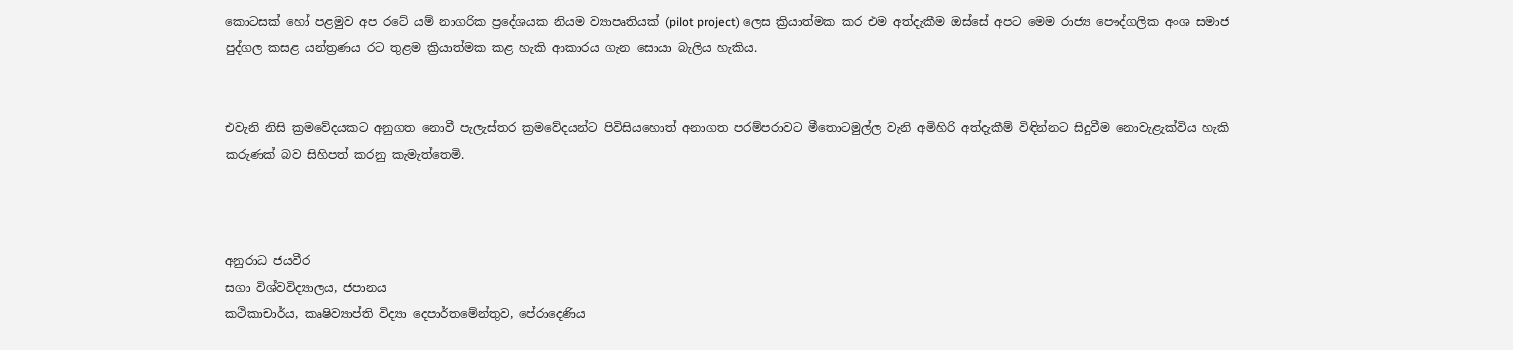කොටසක් හෝ පළමුව අප රටේ යම් නාගරික ප්‍රදේශයක නියම ව්‍යාපෘතියක් (pilot project) ලෙස ක්‍රියාත්මක කර එම අත්දැකීම ඔස්සේ අපට මෙම රාජ්‍ය පෞද්ගලික අංශ සමාජ පුද්ගල කසළ යන්ත්‍රණය රට තුළම ක්‍රියාත්මක කළ හැකි ආකාරය ගැන සොයා බැලිය හැකිය.


එවැනි නිසි ක්‍රමවේදයකට අනුගත නොවී පැලැස්තර ක්‍රමවේදයන්ට පිවිසියහොත් අනාගත පරම්පරාවට මීතොටමුල්ල වැනි අමිහිරි අත්දැකීම් විඳින්නට සිදුවීම නොවැළැක්විය හැකි කරුණක් බව සිහිපත් කරනු කැමැත්තෙමි.



අනුරාධ ජයවීර
සගා විශ්වවිද්‍යාලය, ජපානය
කථිකාචාර්ය, කෘෂිව්‍යාප්ති විද්‍යා දෙපාර්තමේන්තුව, පේරාදෙණිය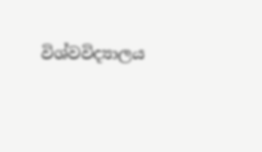විශ්වවිද්‍යාලය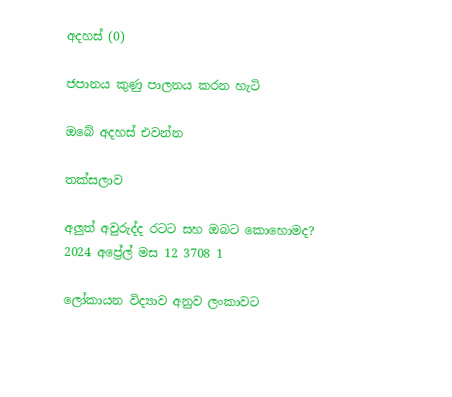අදහස් (0)

ජපානය කුණු පාලනය කරන හැටි

ඔබේ අදහස් එවන්න

තක්සලාව

අලුත් අවුරුද්ද රටට සහ ඔබට කොහොමද?
2024 අප්‍රේල් මස 12 3708 1

ලෝකායන විද්‍යාව අනුව ලංකාවට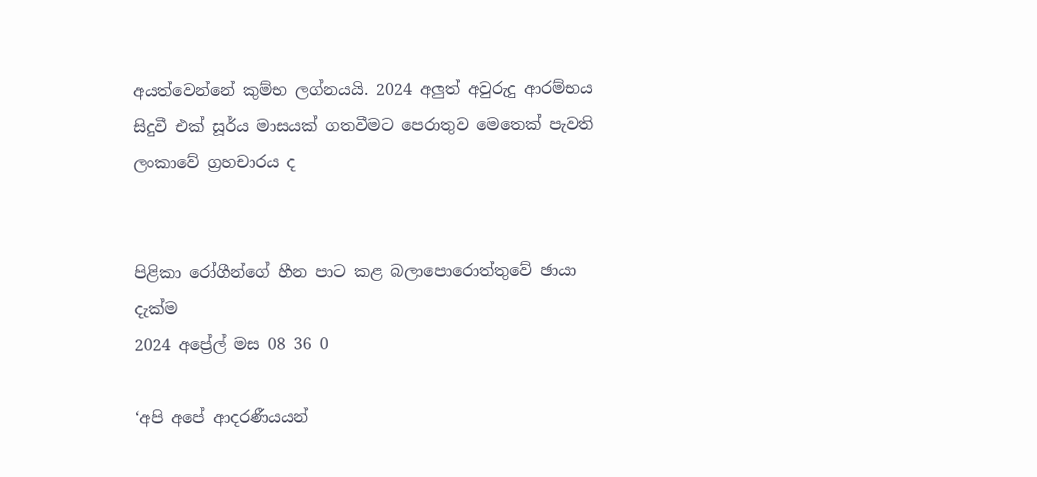අයත්වෙන්නේ කුම්භ ලග්නයයි. 2024 අලුත් අවුරුදු ආරම්භය සිදුවී එක් සූර්ය මාසයක් ගතවීමට පෙරාතුව මෙතෙක් පැවති ලංකාවේ ග්‍රහචාරය ද


පිළිකා රෝගීන්ගේ හීන පාට කළ බලාපොරොත්තුවේ ඡායා දැක්ම
2024 අප්‍රේල් මස 08 36 0

‘අපි අපේ ආදරණීයයන්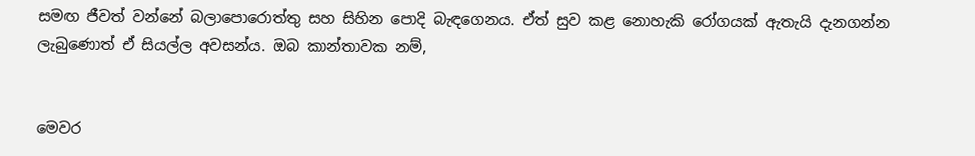සමඟ ජීවත් වන්නේ බලාපොරොත්තු සහ සිහින පොදි බැඳගෙනය. ඒත් සුව කළ නොහැකි රෝගයක් ඇතැයි දැනගන්න ලැබුණොත් ඒ සියල්ල අවසන්ය. ඔබ කාන්තාවක නම්,


මෙවර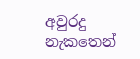අවුරදු නැකතෙන්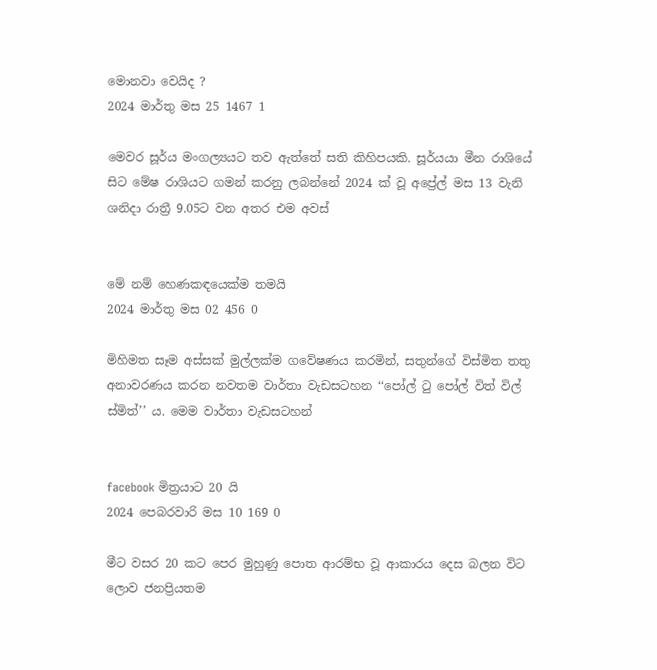මොනවා වෙයිද ?
2024 මාර්තු මස 25 1467 1

මෙවර සූර්ය මංගල්‍යයට තව ඇත්තේ සති කිහිපයකි. සූර්යයා මීන රාශියේ සිට මේෂ රාශියට ගමන් කරනු ලබන්නේ 2024 ක් වූ අප්‍රේල් මස 13 වැනි ශනිදා රාත්‍රී 9.05ට වන අතර එම අවස්


මේ නම් හෙණකඳයෙක්ම තමයි
2024 මාර්තු මස 02 456 0

මිහිමත සෑම අස්සක් මුල්ලක්ම ගවේෂණය කරමින්, සතුන්ගේ විස්මිත තතු අනාවරණය කරන නවතම වාර්තා වැඩසටහන ‘‘පෝල් ටු පෝල් විත් විල් ස්මිත්’’ ය. මෙම වාර්තා වැඩසටහන්


facebook මිත්‍රයාට 20 යි
2024 පෙබරවාරි මස 10 169 0

මීට වසර 20 කට පෙර මුහුණු පොත ආරම්භ වූ ආකාරය දෙස බලන විට ලොව ජනප්‍රියතම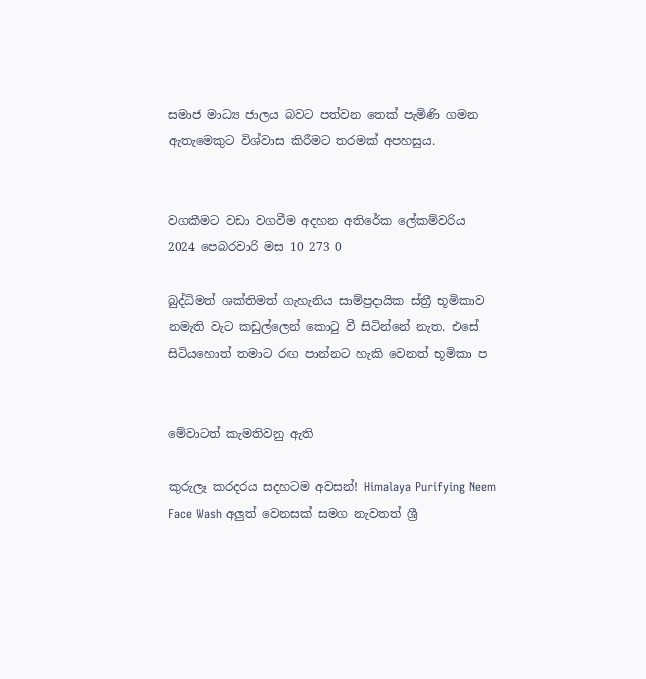සමාජ මාධ්‍ය ජාලය බවට පත්වන තෙක් පැමිණි ගමන ඇතැමෙකුට විශ්වාස කිරීමට තරමක් අපහසුය.


වගකීමට වඩා වගවීම අදහන අතිරේක ලේකම්වරිය
2024 පෙබරවාරි මස 10 273 0

බුද්ධිමත් ශක්තිමත් ගැහැනිය සාම්ප්‍රදායික ස්ත්‍රී භූමිකාව නමැති වැට කඩුල්ලෙන් කොටු වී සිටින්නේ නැත. එසේ සිටියහොත් තමාට රඟ පාන්නට හැකි වෙනත් භූමිකා ප


මේවාටත් කැමතිවනු ඇති

කුරුලෑ කරදරය සදහටම අවසන්! Himalaya Purifying Neem Face Wash අලුත් වෙනසක් සමග නැවතත් ශ්‍රී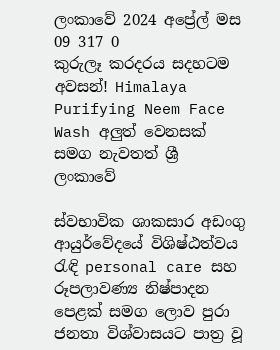ලංකාවේ 2024 අප්‍රේල් මස 09 317 0
කුරුලෑ කරදරය සදහටම අවසන්! Himalaya Purifying Neem Face Wash අලුත් වෙනසක් සමග නැවතත් ශ්‍රී ලංකාවේ

ස්වභාවික ශාකසාර අඩංගු ආයුර්වේදයේ විශිෂ්ඨත්වය රැඳි personal care සහ රූපලාවණ්‍ය නිෂ්පාදන පෙළක් සමග ලොව පුරා ජනතා විශ්වාසයට පාත්‍ර වූ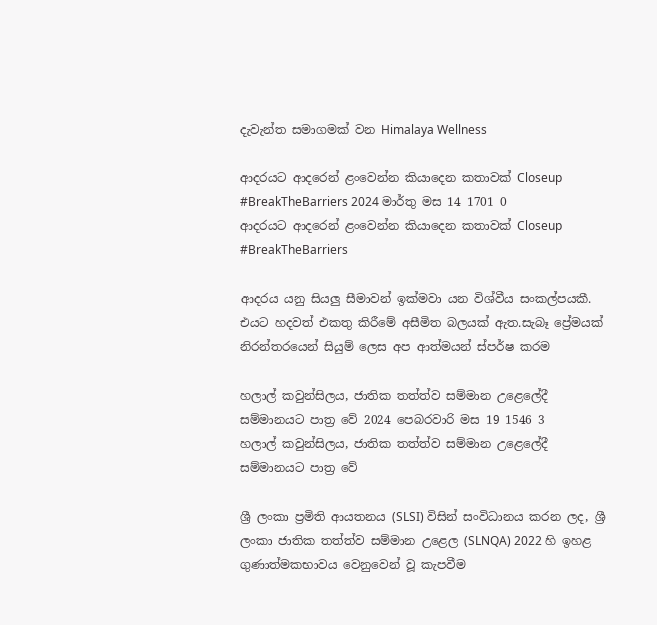දැවැන්ත සමාගමක් වන Himalaya Wellness

ආදරයට ආදරෙන් ළංවෙන්න කියාදෙන කතාවක් Closeup #BreakTheBarriers 2024 මාර්තු මස 14 1701 0
ආදරයට ආදරෙන් ළංවෙන්න කියාදෙන කතාවක් Closeup #BreakTheBarriers

ආදරය යනු සියලු සීමාවන් ඉක්මවා යන විශ්වීය සංකල්පයකී. එයට හදවත් එකතු කිරීමේ අසීමිත බලයක් ඇත.සැබෑ ප්‍රේමයක් නිරන්තරයෙන් සියුම් ලෙස අප ආත්මයන් ස්පර්ෂ කරම

හලාල් කවුන්සිලය, ජාතික තත්ත්ව සම්මාන උළෙලේදී සම්මානයට පාත්‍ර වේ 2024 පෙබරවාරි මස 19 1546 3
හලාල් කවුන්සිලය, ජාතික තත්ත්ව සම්මාන උළෙලේදී සම්මානයට පාත්‍ර වේ

ශ්‍රී ලංකා ප්‍රමිති ආයතනය (SLSI) විසින් සංවිධානය කරන ලද, ශ්‍රී ලංකා ජාතික තත්ත්ව සම්මාන උළෙල (SLNQA) 2022 හි ඉහළ ගුණාත්මකභාවය වෙනුවෙන් වූ කැපවීම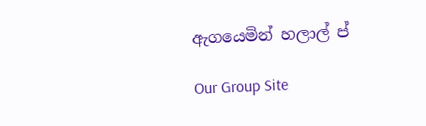ඇගයෙමින් හලාල් ප්

Our Group Site